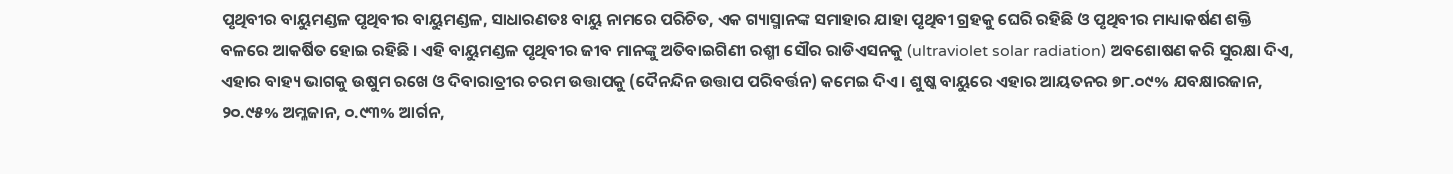ପୃଥିବୀର ବାୟୁମଣ୍ଡଳ ପୃଥିବୀର ବାୟୁମଣ୍ଡଳ, ସାଧାରଣତଃ ବାୟୁ ନାମରେ ପରିଚିତ, ଏକ ଗ୍ୟାସ୍ମାନଙ୍କ ସମାହାର ଯାହା ପୃଥିବୀ ଗ୍ରହକୁ ଘେରି ରହିଛି ଓ ପୃଥିବୀର ମାଧ୍ୟାକର୍ଷଣ ଶକ୍ତି ବଳରେ ଆକର୍ଷିତ ହୋଇ ରହିଛି । ଏହି ବାୟୁମଣ୍ଡଳ ପୃଥିବୀର ଜୀବ ମାନଙ୍କୁ ଅତିବାଇଗିଣୀ ରଶ୍ମୀ ସୌର ରାଡିଏସନକୁ (ultraviolet solar radiation) ଅବଶୋଷଣ କରି ସୁରକ୍ଷା ଦିଏ, ଏହାର ବାହ୍ୟ ଭାଗକୁ ଉଷୁମ ରଖେ ଓ ଦିବାରାତ୍ରୀର ଚରମ ଉତ୍ତାପକୁ (ଦୈନନ୍ଦିନ ଉତ୍ତାପ ପରିବର୍ତ୍ତନ) କମେଇ ଦିଏ । ଶୁଷ୍କ ବାୟୁରେ ଏହାର ଆୟତନର ୭୮.୦୯% ଯବକ୍ଷାରଜାନ, ୨୦.୯୫% ଅମ୍ଳଜାନ, ୦.୯୩% ଆର୍ଗନ,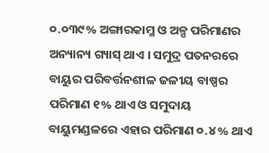୦.୦୩୯% ଅଙ୍ଗାରକାମ୍ଳ ଓ ଅଳ୍ପ ପରିମାଣର ଅନ୍ୟାନ୍ୟ ଗ୍ୟାସ୍ ଥାଏ । ସମୁଦ୍ର ପତନରରେ ବାୟୁର ପରିବର୍ତ୍ତନଶୀଳ ଜଳୀୟ ବାଷ୍ପର ପରିମାଣ ୧% ଥାଏ ଓ ସମୁଦାୟ ବାୟୁମଣ୍ଡଳରେ ଏହାର ପରିମାଣ ୦.୪% ଥାଏ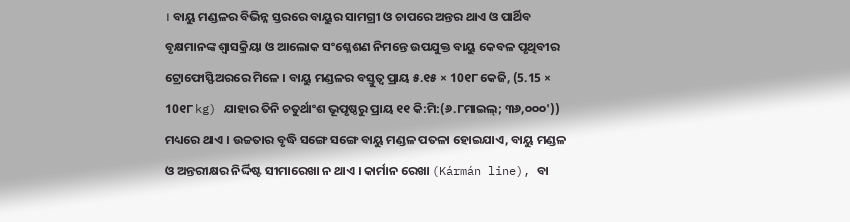। ବାୟୁ ମଣ୍ଡଳର ବିଭିନ୍ନ ସ୍ତରରେ ବାୟୁର ସାମଗ୍ରୀ ଓ ଚାପରେ ଅନ୍ତର ଥାଏ ଓ ପାର୍ଥିବ ବୃକ୍ଷମାନଙ୍କ ଶ୍ୱାସକ୍ରିୟା ଓ ଆଲୋକ ସଂଶ୍ଳେଶଣ ନିମନ୍ତେ ଉପଯୁକ୍ତ ବାୟୁ କେବଳ ପୃଥିବୀର ଟ୍ରୋଫୋସ୍ଫିଅରରେ ମିଳେ । ବାୟୁ ମଣ୍ଡଳର ବସ୍ତୁତ୍ୱ ପ୍ରାୟ ୫.୧୫ × 10୧୮ କେଜି, (5.15 × 10୧୮ kg) ଯାହାର ତିନି ଚତୁର୍ଥାଂଶ ଭୂପୃଷ୍ଠରୁ ପ୍ରାୟ ୧୧ କି:ମି:(୬.୮ମାଇଲ୍; ୩୬,୦୦୦')) ମଧ୍ୟରେ ଥାଏ । ଉଚ୍ଚତାର ବୃଦ୍ଧି ସଙ୍ଗେ ସଙ୍ଗେ ବାୟୁ ମଣ୍ଡଳ ପତଳା ହୋଇଯାଏ, ବାୟୁ ମଣ୍ଡଳ ଓ ଅନ୍ତରୀକ୍ଷର ନିର୍ଦ୍ଦିଷ୍ଟ ସୀମାରେଖା ନ ଥାଏ । କାର୍ମାନ ରେଖା (Kármán line), ବା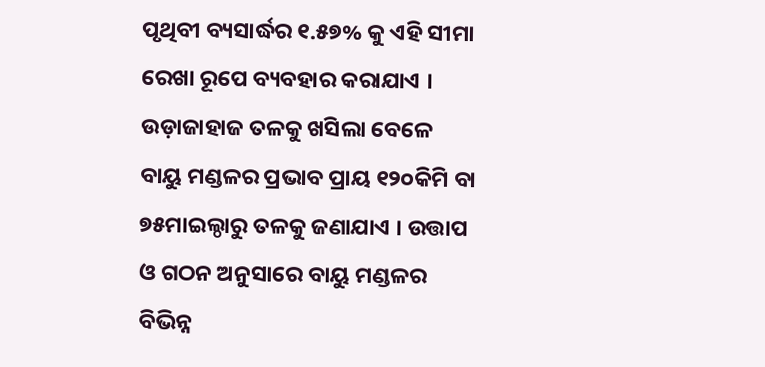ପୃଥିବୀ ବ୍ୟସାର୍ଦ୍ଧର ୧.୫୭% କୁ ଏହି ସୀମା ରେଖା ରୂପେ ବ୍ୟବହାର କରାଯାଏ । ଉଡ଼ାଜାହାଜ ତଳକୁ ଖସିଲା ବେଳେ ବାୟୁ ମଣ୍ଡଳର ପ୍ରଭାବ ପ୍ରାୟ ୧୨୦କିମି ବା ୭୫ମାଇଲ୍ଠାରୁ ତଳକୁ ଜଣାଯାଏ । ଉତ୍ତାପ ଓ ଗଠନ ଅନୁସାରେ ବାୟୁ ମଣ୍ଡଳର ବିଭିନ୍ନ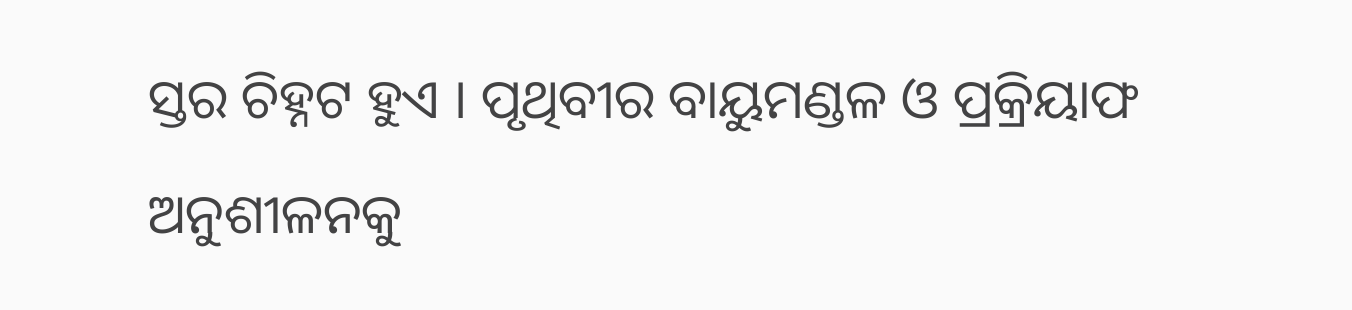ସ୍ତର ଚିହ୍ନଟ ହୁଏ । ପୃଥିବୀର ବାୟୁମଣ୍ଡଳ ଓ ପ୍ରକ୍ରିୟାଫ ଅନୁଶୀଳନକୁ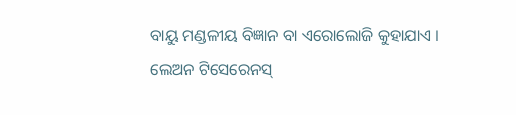ବାୟୁ ମଣ୍ଡଳୀୟ ବିଜ୍ଞାନ ବା ଏରୋଲୋଜି କୁହାଯାଏ । ଲେଅନ ଟିସେରେନସ୍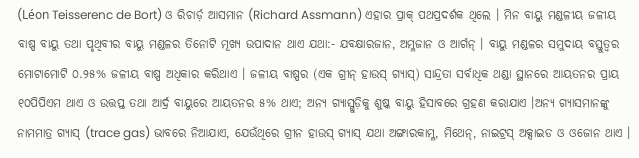(Léon Teisserenc de Bort) ଓ ରିଚାର୍ଡ଼ ଆସମାନ (Richard Assmann) ଏହାର ପ୍ରାକ୍ ପଥପ୍ରଦର୍ଶକ ଥିଲେ । ମିନ ବାୟୁ ମଣ୍ଡଳୀୟ ଜଳୀୟ ବାଷ୍ପ ବାୟୁ ତଥା ପୃଥିବୀର ବାୟୁ ମଣ୍ଡଳର ତିନୋଟି ମୂଖ୍ୟ ଉପାଦାନ ଥାଏ ଯଥା:- ଯବକ୍ଷାରଜାନ, ଅମ୍ଳଜାନ ଓ ଆର୍ଗନ୍ । ବାୟୁ ମଣ୍ଡଳର ସମୁଦାୟ ବସ୍ତୁତ୍ୱର ମୋଟାମୋଟି ୦.୨୫% ଜଳୀୟ ବାଷ୍ପ ଅଧିକାର କରିଥାଏ । ଜଳୀୟ ବାଷ୍ପର (ଏକ ଗ୍ରୀନ୍ ହାଉସ୍ ଗ୍ୟାସ୍) ସାନ୍ଦ୍ରତା ସର୍ବାଧିକ ଥଣ୍ଡା ସ୍ଥାନରେ ଆୟତନର ପ୍ରାୟ ୧୦ପିପିଏମ ଥାଏ ଓ ଉତ୍ତପ୍ତ ତଥା ଆର୍ଦ୍ର ବାୟୁରେ ଆୟତନର ୫% ଥାଏ; ଅନ୍ୟ ଗ୍ୟାସ୍ଗୁଡ଼ିକୁ ଶୁଷ୍କ ବାୟୁ ହିସାବରେ ଗ୍ରହଣ କରାଯାଏ ।ଅନ୍ୟ ଗ୍ୟାସମାନଙ୍କୁ ନାମମାତ୍ର ଗ୍ୟାସ୍ (trace gas) ଭାବରେ ନିଆଯାଏ, ଯେଉଁଥିରେ ଗ୍ରୀନ ହାଉସ୍ ଗ୍ୟାସ୍ ଯଥା ଅଙ୍ଗାରକାମ୍ଳ, ମିଥେନ୍, ନାଇଟ୍ରସ୍ ଅକ୍ସାଇଡ ଓ ଓଜୋନ ଥାଏ ।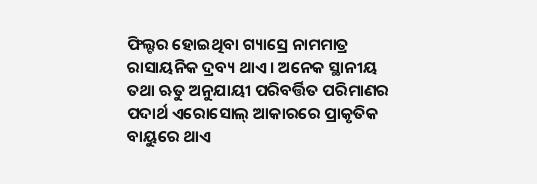ଫିଲ୍ଟର ହୋଇଥିବା ଗ୍ୟାସ୍ରେ ନାମମାତ୍ର ରାସାୟନିକ ଦ୍ରବ୍ୟ ଥାଏ । ଅନେକ ସ୍ଥାନୀୟ ତଥା ଋତୁ ଅନୁଯାୟୀ ପରିବର୍ତ୍ତିତ ପରିମାଣର ପଦାର୍ଥ ଏରୋସୋଲ୍ ଆକାରରେ ପ୍ରାକୃତିକ ବାୟୁରେ ଥାଏ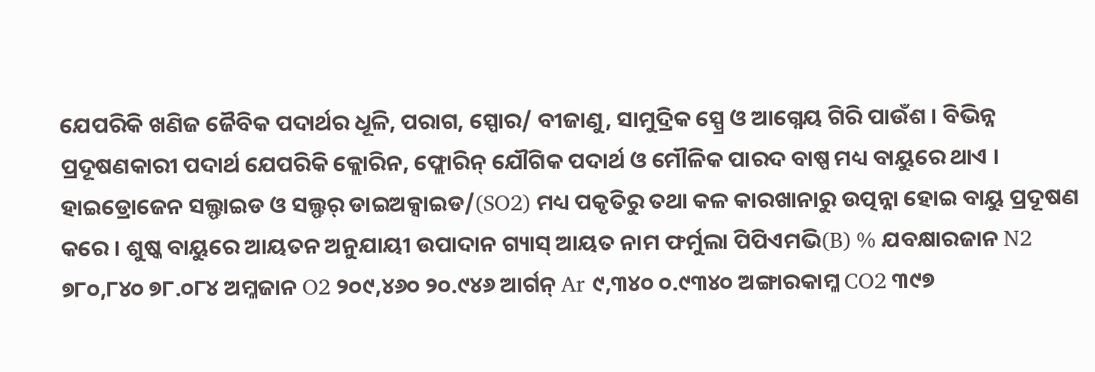ଯେପରିକି ଖଣିଜ ଜୈବିକ ପଦାର୍ଥର ଧୂଳି, ପରାଗ, ସ୍ପୋର/ ବୀଜାଣୁ, ସାମୁଦ୍ରିକ ସ୍ପ୍ରେ ଓ ଆଗ୍ନେୟ ଗିରି ପାଉଁଶ । ବିଭିନ୍ନ ପ୍ରଦୂଷଣକାରୀ ପଦାର୍ଥ ଯେପରିକି କ୍ଲୋରିନ, ଫ୍ଲୋରିନ୍ ଯୌଗିକ ପଦାର୍ଥ ଓ ମୌଳିକ ପାରଦ ବାଷ୍ପ ମଧ୍ୟ ବାୟୁରେ ଥାଏ । ହାଇଡ୍ରୋଜେନ ସଲ୍ଫାଇଡ ଓ ସଲ୍ଫର୍ ଡାଇଅକ୍ସାଇଡ/(SO2) ମଧ୍ୟ ପକୃତିରୁ ତଥା କଳ କାରଖାନାରୁ ଉତ୍ପନ୍ନା ହୋଇ ବାୟୁ ପ୍ରଦୂଷଣ କରେ । ଶୁଷ୍କ ବାୟୁରେ ଆୟତନ ଅନୁଯାୟୀ ଉପାଦାନ ଗ୍ୟାସ୍ ଆୟତ ନାମ ଫର୍ମୁଲା ପିପିଏମଭି(B) % ଯବକ୍ଷାରଜାନ N2 ୭୮୦,୮୪୦ ୭୮.୦୮୪ ଅମ୍ଳଜାନ O2 ୨୦୯,୪୬୦ ୨୦.୯୪୬ ଆର୍ଗନ୍ Ar ୯,୩୪୦ ୦.୯୩୪୦ ଅଙ୍ଗାରକାମ୍ଳ CO2 ୩୯୭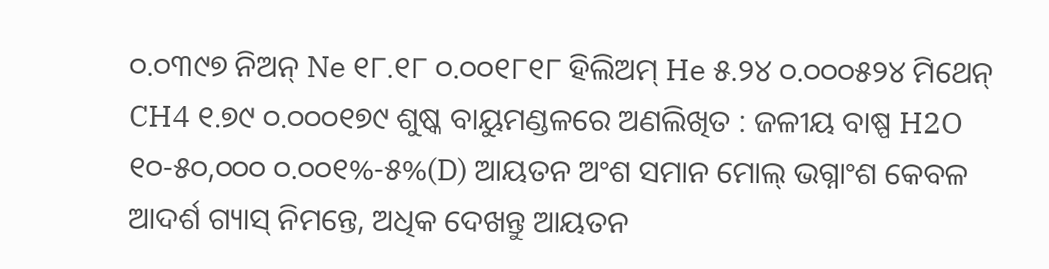୦.୦୩୯୭ ନିଅନ୍ Ne ୧୮.୧୮ ୦.୦୦୧୮୧୮ ହିଲିଅମ୍ He ୫.୨୪ ୦.୦୦୦୫୨୪ ମିଥେନ୍ CH4 ୧.୭୯ ୦.୦୦୦୧୭୯ ଶୁଷ୍କ ବାୟୁମଣ୍ଡଳରେ ଅଣଲିଖିତ : ଜଳୀୟ ବାଷ୍ପ H2O ୧୦-୫୦,୦୦୦ ୦.୦୦୧%-୫%(D) ଆୟତନ ଅଂଶ ସମାନ ମୋଲ୍ ଭଗ୍ନାଂଶ କେବଳ ଆଦର୍ଶ ଗ୍ୟାସ୍ ନିମନ୍ତେ, ଅଧିକ ଦେଖନ୍ତୁ ଆୟତନ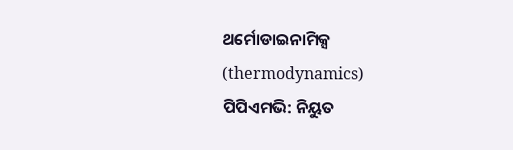ଥର୍ମୋଡାଇନାମିକ୍ସ (thermodynamics) ପିପିଏମଭି: ନିୟୁତ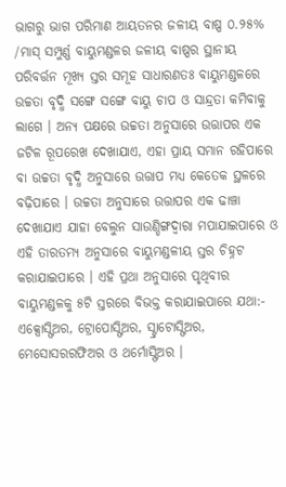ଭାଗରୁ ଭାଗ ପରିମାଣ ଆୟତନର ଜଳୀୟ ବାଷ୍ପ ୦.୨୫% /ମାସ୍ ସମ୍ପୁର୍ଣ୍ଣ ବାୟୁମଣ୍ଡଳର ଜଳୀୟ ବାଷ୍ପର ସ୍ଥାନୀୟ ପରିବର୍ତ୍ତନ ମୂଖ୍ୟ ସ୍ତର ସମୂହ ସାଧାରଣତଃ ବାୟୁମଣ୍ଡଳରେ ଉଚ୍ଚତା ବୃଦ୍ଧି ସଙ୍ଗେ ସଙ୍ଗେ ବାୟୁ ଚାପ ଓ ସାନ୍ଦ୍ରତା କମିବାକୁ ଲାଗେ । ଅନ୍ୟ ପକ୍ଷରେ ଉଚ୍ଚତା ଅନୁସାରେ ଉତ୍ତାପର ଏକ ଜଟିଳ ରୂପରେଖ ଦେଖାଯାଏ, ଏହା ପ୍ରାୟ ସମାନ ରହିପାରେ ବା ଉଚ୍ଚତା ବୃଦ୍ଧି ଅନୁସାରେ ଉତ୍ତାପ ମଧ୍ୟ କେତେକ ସ୍ଥଳରେ ବଢ଼ିପାରେ । ଉଚ୍ଚତା ଅନୁସାରେ ଉତ୍ତାପର ଏକ ଢାଞ୍ଚା ଦେଖାଯାଏ ଯାହା ବେଲୁନ ସାଉଣ୍ଡିଙ୍ଗଦ୍ୱାରା ମପାଯାଇପାରେ ଓ ଏହି ତାରତମ୍ୟ ଅନୁସାରେ ବାୟୁମଣ୍ଡଳୀୟ ସ୍ତର ଚିହ୍ନଟ କରାଯାଇପାରେ । ଏହି ପ୍ରଥା ଅନୁସାରେ ପୃଥିବୀର ବାୟୁମଣ୍ଡଳକୁ ୫ଟି ସ୍ତରରେ ବିଭକ୍ତ କରାଯାଇପାରେ ଯଥା:- ଏକ୍ସୋସ୍ଫିଅର, ଟ୍ରୋପୋସ୍ଫିଅର, ସ୍ଟ୍ରାଟୋସ୍ଫିଅର, ମେସୋସରରଫିଅର ଓ ଥର୍ମୋସ୍ଫିଅର ।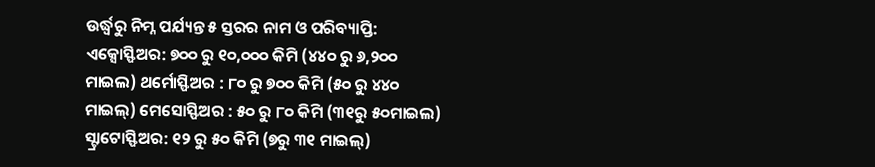ଉର୍ଦ୍ଧ୍ୱରୁ ନିମ୍ନ ପର୍ଯ୍ୟନ୍ତ ୫ ସ୍ତରର ନାମ ଓ ପରିବ୍ୟାପ୍ତି: ଏକ୍ସୋସ୍ଫିଅର: ୭୦୦ ରୁ ୧୦,୦୦୦ କିମି (୪୪୦ ରୁ ୬,୨୦୦ ମାଇଲ) ଥର୍ମୋସ୍ଫିଅର : ୮୦ ରୁ ୭୦୦ କିମି (୫୦ ରୁ ୪୪୦ ମାଇଲ୍) ମେସୋସ୍ଫିଅର : ୫୦ ରୁ ୮୦ କିମି (୩୧ରୁ ୫୦ମାଇଲ) ସ୍ଟ୍ରାଟୋସ୍ଫିଅର: ୧୨ ରୁ ୫୦ କିମି (୭ରୁ ୩୧ ମାଇଲ୍)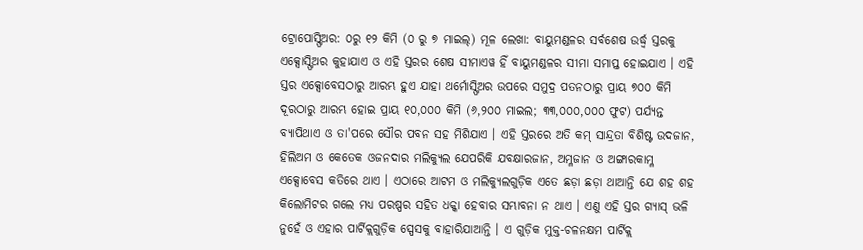ଟ୍ରୋପୋସ୍ଫିଅର: ୦ରୁ ୧୨ କିମି (୦ ରୁ ୭ ମାଇଲ୍) ମୂଳ ଲେଖା: ବାୟୁମଣ୍ଡଳର ସର୍ବଶେଷ ଉର୍ଦ୍ଧ୍ୱ ସ୍ତରକୁ ଏକ୍ସୋସ୍ଫିଅର କୁହାଯାଏ ଓ ଏହି ସ୍ତରର ଶେଷ ସୀମାଏୱ ହିଁ ବାୟୁମଣ୍ଡଳର ସୀମା ସମାପ୍ତ ହୋଇଯାଏ । ଏହି ସ୍ତର ଏକ୍ସୋବେସଠାରୁ ଆରମ୍ଭ ହୁଏ ଯାହା ଥର୍ମୋସ୍ଫିଅର ଉପରେ ସମୁଦ୍ର ପତନଠାରୁ ପ୍ରାୟ ୭୦୦ କିମି ଦୂରଠାରୁ ଆରମ୍ଭ ହୋଇ ପ୍ରାୟ ୧୦,୦୦୦ କିମି (୬,୨୦୦ ମାଇଲ; ୩୩,୦୦୦,୦୦୦ ଫୁଟ) ପର୍ଯ୍ୟନ୍ତ ବ୍ୟାପିଥାଏ ଓ ତା'ପରେ ସୌର ପବନ ସହ ମିଶିଯାଏ । ଏହି ସ୍ତରରେ ଅତି କମ୍ ସାନ୍ଦ୍ରତା ବିଶିଷ୍ଟ ଉଦଜାନ, ହିଲିଅମ ଓ କେତେକ ଓଜନଦାର ମଲିକ୍ୟୁଲ ଯେପରିକି ଯବକ୍ଷାରଜାନ, ଅମ୍ଳଜାନ ଓ ଅଙ୍ଗାରକାମ୍ଳ ଏକ୍ସୋବେସ କତିରେ ଥାଏ । ଏଠାରେ ଆଟମ ଓ ମଲିକ୍ୟୁଲଗୁଡ଼ିକ ଏତେ ଛଡ଼ା ଛଡ଼ା ଥାଆନ୍ତି ଯେ ଶହ ଶହ କିଲୋମିଟର ଗଲେ ମଧ୍ୟ ପରଷ୍ପର ସହିତ ଧକ୍କା ହେବାର ସମ୍ଭାବନା ନ ଥାଏ । ଏଣୁ ଏହି ସ୍ତର ଗ୍ୟାସ୍ ଭଳି ନୁହେଁ ଓ ଏହାର ପାର୍ଟିକ୍ଲଗୁଡ଼ିକ ସ୍ପେସକୁ ବାହାରିଯାଆନ୍ତି । ଏ ଗୁଡ଼ିକ ମୁକ୍ତ-ଚଳନକ୍ଷମ ପାର୍ଟିକ୍ଲ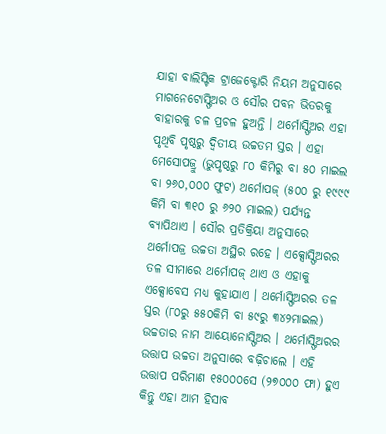ଯାହା ବାଲିସ୍ଟିକ ଟ୍ରାଜେକ୍ଟୋରି ନିୟମ ଅନୁସାରେ ମାଗନେଟୋସ୍ଫିଅର ଓ ସୌର ପବନ ଭିତରକୁ ବାହାରକୁ ଚଳ ପ୍ରଚଳ ହୁଅନ୍ତି । ଥର୍ମୋସ୍ଫିଅର ଏହା ପୃଥିବି ପୃଷ୍ଠରୁ ଦ୍ୱିତୀୟ ଉଚ୍ଚତମ ସ୍ତର । ଏହା ମେସୋପଜ୍ରୁ (ଭୁପୃଷ୍ଠରୁ ୮୦ କିମିରୁ ବା ୫୦ ମାଇଲ ବା ୨୬୦,୦୦୦ ଫୁଟ) ଥର୍ମୋପଜ୍ (୫୦୦ ରୁ ୧୯୯୯ କିମି ବା ୩୧୦ ରୁ ୬୨୦ ମାଇଲ) ପର୍ଯ୍ୟନ୍ତ ବ୍ୟାପିଥାଏ । ସୌର ପ୍ରତିକ୍ରିୟା ଅନୁସାରେ ଥର୍ମୋପଜ୍ର ଉଚ୍ଚତା ଅସ୍ଥିର ରହେ । ଏକ୍ସୋସ୍ଫିଅରର ତଳ ସୀମାରେ ଥର୍ମୋପଜ୍ ଥାଏ ଓ ଏହାକୁ ଏକ୍ସୋବେସ ମଧ୍ୟ କୁହାଯାଏ । ଥର୍ମୋସ୍ଫିଅରର ତଳ ସ୍ତର (୮୦ରୁ ୫୫୦କିମି ବା ୫୯ରୁ ୩୪୨ମାଇଲ) ଉଚ୍ଚତାର ନାମ ଆୟୋନୋସ୍ଫିଅର । ଥର୍ମୋସ୍ଫିଅରର ଉତ୍ତାପ ଉଚ୍ଚତା ଅନୁସାରେ ବଢ଼ିଚାଲେ । ଏହି ଉତ୍ତାପ ପରିମାଣ ୧୫୦୦୦ସେ (୨୭୦୦୦ ଫା) ହୁଏ କିନ୍ତୁ ଏହା ଆମ ହିସାବ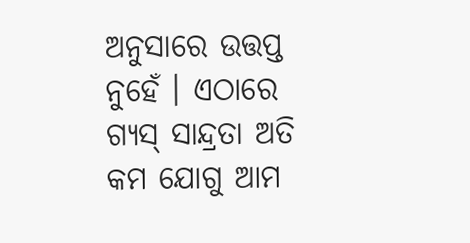ଅନୁସାରେ ଉତ୍ତପ୍ତ ନୁହେଁ । ଏଠାରେ ଗ୍ୟସ୍ ସାନ୍ଦ୍ରତା ଅତି କମ ଯୋଗୁ ଆମ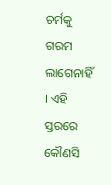ଚର୍ମକୁ ଗରମ ଲାଗେନାହିଁ । ଏହି ସ୍ତରରେ କୌଣସି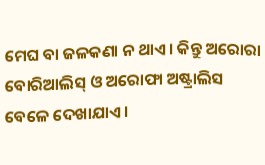ମେଘ ବା ଜଳକଣା ନ ଥାଏ । କିନ୍ତୁ ଅରୋରା ବୋରିଆଲିସ୍ ଓ ଅରୋଫା ଅଷ୍ଟ୍ରାଲିସ ବେଳେ ଦେଖାଯାଏ ।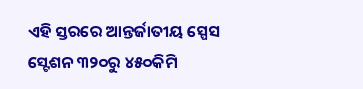ଏହି ସ୍ତରରେ ଆନ୍ତର୍ଜାତୀୟ ସ୍ପେସ ସ୍ଟେଶନ ୩୨୦ରୁ ୪୫୦କିମି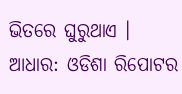ଭିତରେ ଘୁରୁଥାଏ । ଆଧାର: ଓଡିଶା ରିପୋଟର